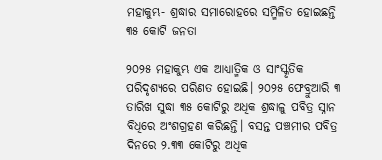ମହାକୁମ୍ଭ- ଶ୍ରଦ୍ଧାର ସମାରୋହରେ ସମ୍ମିଳିତ ହୋଇଛନ୍ତି ୩୫ କୋଟି ଜନତା

୨୦୨୫ ମହାକୁମ୍ଭ ଏକ ଆଧ୍ୟାତ୍ମିକ ଓ ସାଂସ୍କୃତିକ ପରିଦୃଶ୍ୟରେ ପରିଣତ ହୋଇଛି। ୨୦୨୫ ଫେବ୍ରୁଆରି ୩ ତାରିଖ ସୁଦ୍ଧା ୩୫ କୋଟିରୁ ଅଧିକ ଶ୍ରଦ୍ଧାଳୁ ପବିତ୍ର ସ୍ନାନ ବିଧିରେ ଅଂଶଗ୍ରହଣ କରିଛନ୍ତି। ବସନ୍ତ ପଞ୍ଚମୀର ପବିତ୍ର ଦିନରେ ୨.୩୩ କୋଟିରୁ ଅଧିକ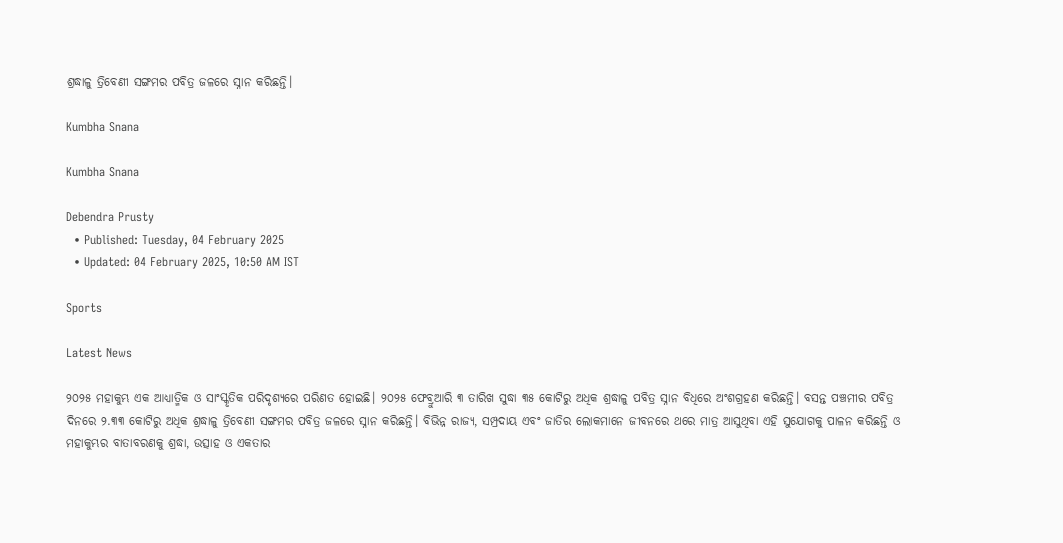ଶ୍ରଦ୍ଧାଳୁ ତ୍ରିବେଣୀ ସଙ୍ଗମର ପବିତ୍ର ଜଳରେ ସ୍ନାନ କରିଛନ୍ତି।

Kumbha Snana

Kumbha Snana

Debendra Prusty
  • Published: Tuesday, 04 February 2025
  • Updated: 04 February 2025, 10:50 AM IST

Sports

Latest News

୨୦୨୫ ମହାକୁମ୍ଭ ଏକ ଆଧ୍ୟାତ୍ମିକ ଓ ସାଂସ୍କୃତିକ ପରିଦୃଶ୍ୟରେ ପରିଣତ ହୋଇଛି। ୨୦୨୫ ଫେବ୍ରୁଆରି ୩ ତାରିଖ ସୁଦ୍ଧା ୩୫ କୋଟିରୁ ଅଧିକ ଶ୍ରଦ୍ଧାଳୁ ପବିତ୍ର ସ୍ନାନ ବିଧିରେ ଅଂଶଗ୍ରହଣ କରିଛନ୍ତି। ବସନ୍ତ ପଞ୍ଚମୀର ପବିତ୍ର ଦିନରେ ୨.୩୩ କୋଟିରୁ ଅଧିକ ଶ୍ରଦ୍ଧାଳୁ ତ୍ରିବେଣୀ ସଙ୍ଗମର ପବିତ୍ର ଜଳରେ ସ୍ନାନ କରିଛନ୍ତି। ବିଭିନ୍ନ ରାଜ୍ୟ, ସମ୍ପ୍ରଦାୟ ଏବଂ ଜାତିର ଲୋକମାନେ ଜୀବନରେ ଥରେ ମାତ୍ର ଆସୁଥିବା ଏହି ସୁଯୋଗକୁ ପାଳନ କରିଛନ୍ତି ଓ ମହାକୁମ୍ଭର ବାତାବରଣକୁ ଶ୍ରଦ୍ଧା, ଉତ୍ସାହ ଓ ଏକତାର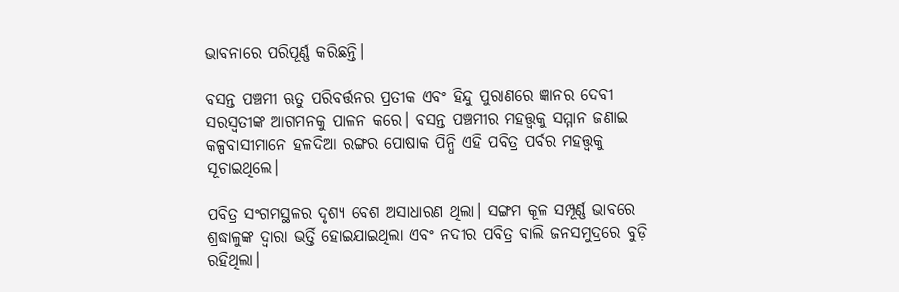ଭାବନାରେ ପରିପୂର୍ଣ୍ଣ କରିଛନ୍ତି।

ବସନ୍ତ ପଞ୍ଚମୀ ଋତୁ ପରିବର୍ତ୍ତନର ପ୍ରତୀକ ଏବଂ ହିନ୍ଦୁ ପୁରାଣରେ ଜ୍ଞାନର ଦେବୀ ସରସ୍ୱତୀଙ୍କ ଆଗମନକୁ ପାଳନ କରେ। ବସନ୍ତ ପଞ୍ଚମୀର ମହତ୍ତ୍ୱକୁ ସମ୍ମାନ ଜଣାଇ କଳ୍ପବାସୀମାନେ ହଳଦିଆ ରଙ୍ଗର ପୋଷାକ ପିନ୍ଧି ଏହି ପବିତ୍ର ପର୍ବର ମହତ୍ତ୍ୱକୁ ସୂଚାଇଥିଲେ।

ପବିତ୍ର ସଂଗମସ୍ଥଳର ଦୃଶ୍ୟ ବେଶ ଅସାଧାରଣ ଥିଲା। ସଙ୍ଗମ କୂଳ ସମ୍ପୂର୍ଣ୍ଣ ଭାବରେ ଶ୍ରଦ୍ଧାଳୁଙ୍କ ଦ୍ୱାରା ଭର୍ତ୍ତି ହୋଇଯାଇଥିଲା ଏବଂ ନଦୀର ପବିତ୍ର ବାଲି ଜନସମୁଦ୍ରରେ ବୁଡ଼ି ରହିଥିଲା।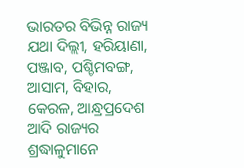ଭାରତର ବିଭିନ୍ନ ରାଜ୍ୟ ଯଥା ଦିଲ୍ଲୀ, ହରିୟାଣା, ପଞ୍ଜାବ, ପଶ୍ଚିମବଙ୍ଗ, ଆସାମ, ବିହାର, କେରଳ, ଆନ୍ଧ୍ରପ୍ରଦେଶ ଆଦି ରାଜ୍ୟର ଶ୍ରଦ୍ଧାଳୁମାନେ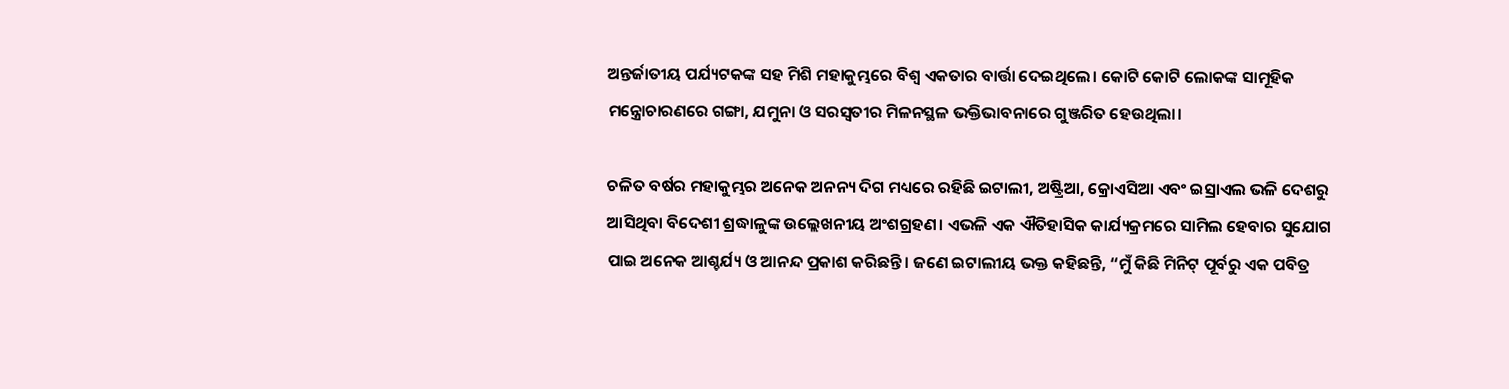ଅନ୍ତର୍ଜାତୀୟ ପର୍ଯ୍ୟଟକଙ୍କ ସହ ମିଶି ମହାକୁମ୍ଭରେ ବିଶ୍ୱ ଏକତାର ବାର୍ତ୍ତା ଦେଇଥିଲେ। କୋଟି କୋଟି ଲୋକଙ୍କ ସାମୂହିକ ମନ୍ତ୍ରୋଚାରଣରେ ଗଙ୍ଗା, ଯମୁନା ଓ ସରସ୍ୱତୀର ମିଳନସ୍ଥଳ ଭକ୍ତିଭାବନାରେ ଗୁଞ୍ଜରିତ ହେଉଥିଲା।

ଚଳିତ ବର୍ଷର ମହାକୁମ୍ଭର ଅନେକ ଅନନ୍ୟ ଦିଗ ମଧ୍ୟରେ ରହିଛି ଇଟାଲୀ, ଅଷ୍ଟ୍ରିଆ, କ୍ରୋଏସିଆ ଏବଂ ଇସ୍ରାଏଲ ଭଳି ଦେଶରୁ ଆସିଥିବା ବିଦେଶୀ ଶ୍ରଦ୍ଧାଳୁଙ୍କ ଉଲ୍ଲେଖନୀୟ ଅଂଶଗ୍ରହଣ। ଏଭଳି ଏକ ଐତିହାସିକ କାର୍ଯ୍ୟକ୍ରମରେ ସାମିଲ ହେବାର ସୁଯୋଗ ପାଇ ଅନେକ ଆଶ୍ଚର୍ଯ୍ୟ ଓ ଆନନ୍ଦ ପ୍ରକାଶ କରିଛନ୍ତି। ଜଣେ ଇଟାଲୀୟ ଭକ୍ତ କହିଛନ୍ତି, “ମୁଁ କିଛି ମିନିଟ୍ ପୂର୍ବରୁ ଏକ ପବିତ୍ର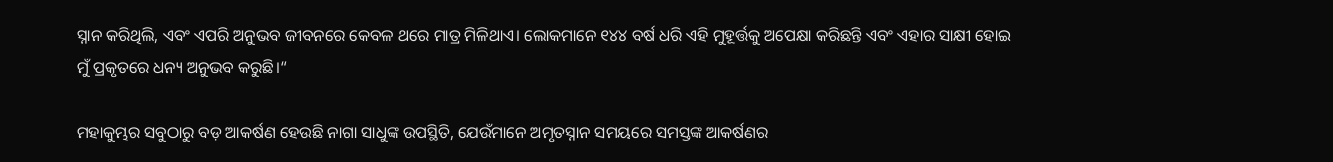ସ୍ନାନ କରିଥିଲି, ଏବଂ ଏପରି ଅନୁଭବ ଜୀବନରେ କେବଳ ଥରେ ମାତ୍ର ମିଳିଥାଏ। ଲୋକମାନେ ୧୪୪ ବର୍ଷ ଧରି ଏହି ମୁହୂର୍ତ୍ତକୁ ଅପେକ୍ଷା କରିଛନ୍ତି ଏବଂ ଏହାର ସାକ୍ଷୀ ହୋଇ ମୁଁ ପ୍ରକୃତରେ ଧନ୍ୟ ଅନୁଭବ କରୁଛି।“

ମହାକୁମ୍ଭର ସବୁଠାରୁ ବଡ଼ ଆକର୍ଷଣ ହେଉଛି ନାଗା ସାଧୁଙ୍କ ଉପସ୍ଥିତି, ଯେଉଁମାନେ ଅମୃତସ୍ନାନ ସମୟରେ ସମସ୍ତଙ୍କ ଆକର୍ଷଣର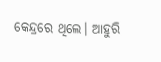କେନ୍ଦ୍ରରେ ଥିଲେ। ଆହୁରି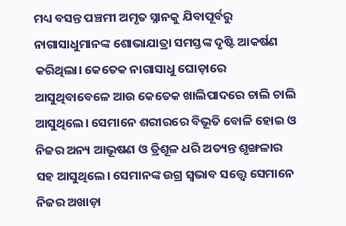ମଧ୍ୟ ବସନ୍ତ ପଞ୍ଚମୀ ଅମୃତ ସ୍ନାନକୁ ଯିବାପୂର୍ବରୁ ନାଗାସାଧୁମାନଙ୍କ ଶୋଭାଯାତ୍ରା ସମସ୍ତଙ୍କ ଦୃଷ୍ଟି ଆକର୍ଷଣ କରିଥିଲା। କେତେକ ନାଗାସାଧୁ ଘୋଡ଼ାରେ ଆସୁଥିବାବେଳେ ଆଉ କେତେକ ଖାଲିପାଦରେ ଚାଲି ଚାଲି ଆସୁଥିଲେ। ସେମାନେ ଶରୀରରେ ବିଭୂତି ବୋଳି ହୋଇ ଓ ନିଜର ଅନ୍ୟ ଆଭୂଷଣ ଓ ତ୍ରିଶୂଳ ଧରି ଅତ୍ୟନ୍ତ ଶୃଙ୍ଖଳାର ସହ ଆସୁଥିଲେ। ସେମାନଙ୍କ ଉଗ୍ର ସ୍ୱଭାବ ସତ୍ତ୍ୱେ ସେମାନେ ନିଜର ଅଖାଡ଼ା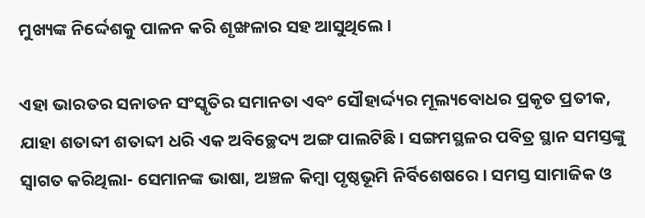ମୁଖ୍ୟଙ୍କ ନିର୍ଦ୍ଦେଶକୁ ପାଳନ କରି ଶୃଙ୍ଖଳାର ସହ ଆସୁଥିଲେ।

ଏହା ଭାରତର ସନାତନ ସଂସ୍କୃତିର ସମାନତା ଏବଂ ସୌହାର୍ଦ୍ଦ୍ୟର ମୂଲ୍ୟବୋଧର ପ୍ରକୃତ ପ୍ରତୀକ, ଯାହା ଶତାବ୍ଦୀ ଶତାବ୍ଦୀ ଧରି ଏକ ଅବିଚ୍ଛେଦ୍ୟ ଅଙ୍ଗ ପାଲଟିଛି। ସଙ୍ଗମସ୍ଥଳର ପବିତ୍ର ସ୍ଥାନ ସମସ୍ତଙ୍କୁ ସ୍ୱାଗତ କରିଥିଲା- ସେମାନଙ୍କ ଭାଷା, ଅଞ୍ଚଳ କିମ୍ବା ପୃଷ୍ଠଭୂମି ନିର୍ବିଶେଷରେ। ସମସ୍ତ ସାମାଜିକ ଓ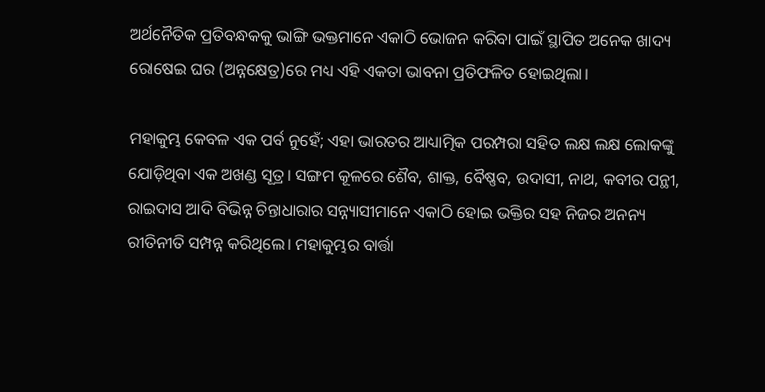ଅର୍ଥନୈତିକ ପ୍ରତିବନ୍ଧକକୁ ଭାଙ୍ଗି ଭକ୍ତମାନେ ଏକାଠି ଭୋଜନ କରିବା ପାଇଁ ସ୍ଥାପିତ ଅନେକ ଖାଦ୍ୟ ରୋଷେଇ ଘର (ଅନ୍ନକ୍ଷେତ୍ର)ରେ ମଧ୍ୟ ଏହି ଏକତା ଭାବନା ପ୍ରତିଫଳିତ ହୋଇଥିଲା।

ମହାକୁମ୍ଭ କେବଳ ଏକ ପର୍ବ ନୁହେଁ; ଏହା ଭାରତର ଆଧ୍ୟାତ୍ମିକ ପରମ୍ପରା ସହିତ ଲକ୍ଷ ଲକ୍ଷ ଲୋକଙ୍କୁ ଯୋଡ଼ିଥିବା ଏକ ଅଖଣ୍ଡ ସୂତ୍ର। ସଙ୍ଗମ କୂଳରେ ଶୈବ, ଶାକ୍ତ, ବୈଷ୍ଣବ, ଉଦାସୀ, ନାଥ, କବୀର ପନ୍ଥୀ, ରାଇଦାସ ଆଦି ବିଭିନ୍ନ ଚିନ୍ତାଧାରାର ସନ୍ନ୍ୟାସୀମାନେ ଏକାଠି ହୋଇ ଭକ୍ତିର ସହ ନିଜର ଅନନ୍ୟ ରୀତିନୀତି ସମ୍ପନ୍ନ କରିଥିଲେ। ମହାକୁମ୍ଭର ବାର୍ତ୍ତା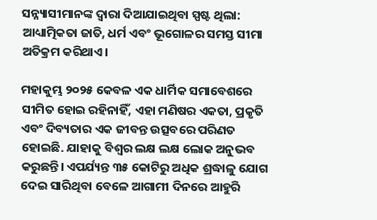ସନ୍ନ୍ୟାସୀମାନଙ୍କ ଦ୍ୱାରା ଦିଆଯାଇଥିବା ସ୍ପଷ୍ଟ ଥିଲା: ଆଧ୍ୟାତ୍ମିକତା ଜାତି, ଧର୍ମ ଏବଂ ଭୂଗୋଳର ସମସ୍ତ ସୀମା ଅତିକ୍ରମ କରିଥାଏ।

ମହାକୁମ୍ଭ ୨୦୨୫ କେବଳ ଏକ ଧାର୍ମିକ ସମାବେଶରେ ସୀମିତ ହୋଇ ରହିନାହିଁ, ଏହା ମଣିଷର ଏକତା, ପ୍ରକୃତି ଏବଂ ଦିବ୍ୟତାର ଏକ ଜୀବନ୍ତ ଉତ୍ସବରେ ପରିଣତ ହୋଇଛି. ଯାହାକୁ ବିଶ୍ୱର ଲକ୍ଷ ଲକ୍ଷ ଲୋକ ଅନୁଭବ କରୁଛନ୍ତି। ଏପର୍ଯ୍ୟନ୍ତ ୩୫ କୋଟିରୁ ଅଧିକ ଶ୍ରଦ୍ଧାଳୁ ଯୋଗ ଦେଇ ସାରିଥିବା ବେଳେ ଆଗାମୀ ଦିନରେ ଆହୁରି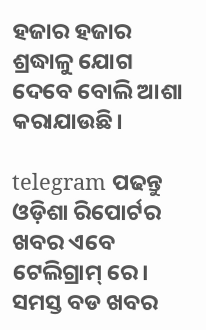ହଜାର ହଜାର ଶ୍ରଦ୍ଧାଳୁ ଯୋଗ ଦେବେ ବୋଲି ଆଶା କରାଯାଉଛି।

telegram ପଢନ୍ତୁ ଓଡ଼ିଶା ରିପୋର୍ଟର ଖବର ଏବେ ଟେଲିଗ୍ରାମ୍ ରେ। ସମସ୍ତ ବଡ ଖବର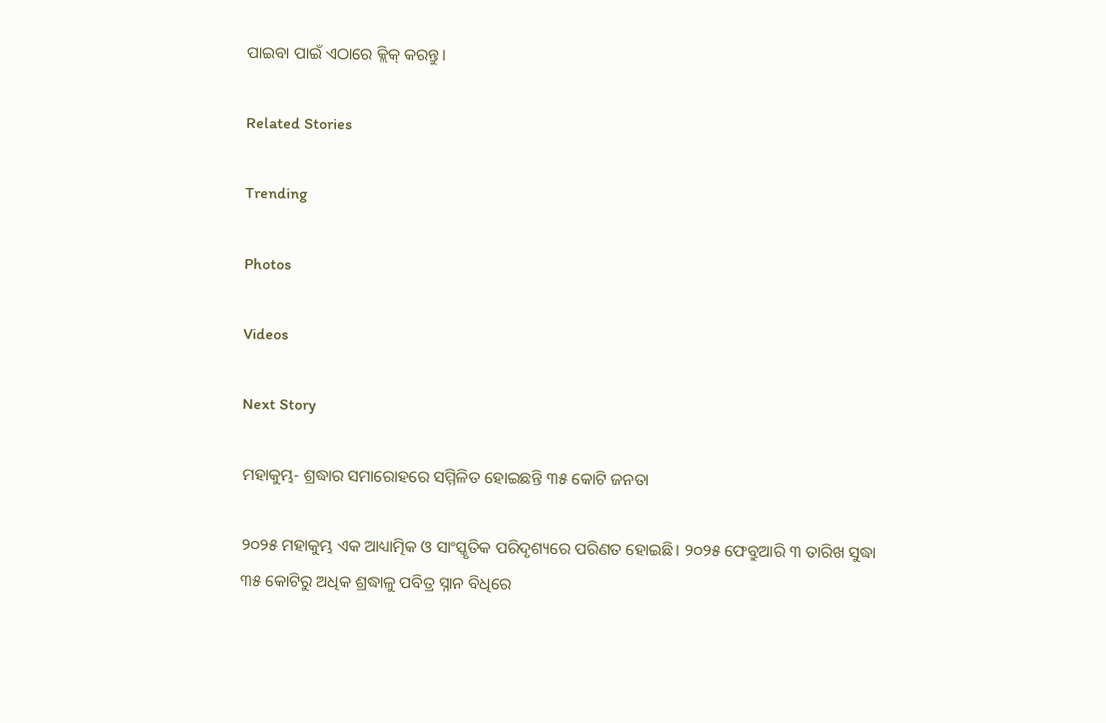ପାଇବା ପାଇଁ ଏଠାରେ କ୍ଲିକ୍ କରନ୍ତୁ।

Related Stories

Trending

Photos

Videos

Next Story

ମହାକୁମ୍ଭ- ଶ୍ରଦ୍ଧାର ସମାରୋହରେ ସମ୍ମିଳିତ ହୋଇଛନ୍ତି ୩୫ କୋଟି ଜନତା

୨୦୨୫ ମହାକୁମ୍ଭ ଏକ ଆଧ୍ୟାତ୍ମିକ ଓ ସାଂସ୍କୃତିକ ପରିଦୃଶ୍ୟରେ ପରିଣତ ହୋଇଛି। ୨୦୨୫ ଫେବ୍ରୁଆରି ୩ ତାରିଖ ସୁଦ୍ଧା ୩୫ କୋଟିରୁ ଅଧିକ ଶ୍ରଦ୍ଧାଳୁ ପବିତ୍ର ସ୍ନାନ ବିଧିରେ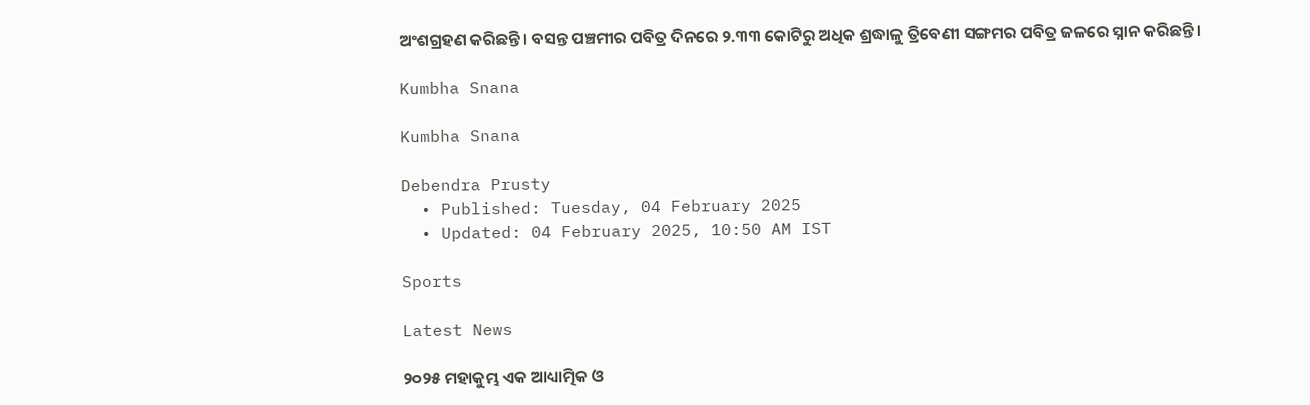ଅଂଶଗ୍ରହଣ କରିଛନ୍ତି। ବସନ୍ତ ପଞ୍ଚମୀର ପବିତ୍ର ଦିନରେ ୨.୩୩ କୋଟିରୁ ଅଧିକ ଶ୍ରଦ୍ଧାଳୁ ତ୍ରିବେଣୀ ସଙ୍ଗମର ପବିତ୍ର ଜଳରେ ସ୍ନାନ କରିଛନ୍ତି।

Kumbha Snana

Kumbha Snana

Debendra Prusty
  • Published: Tuesday, 04 February 2025
  • Updated: 04 February 2025, 10:50 AM IST

Sports

Latest News

୨୦୨୫ ମହାକୁମ୍ଭ ଏକ ଆଧ୍ୟାତ୍ମିକ ଓ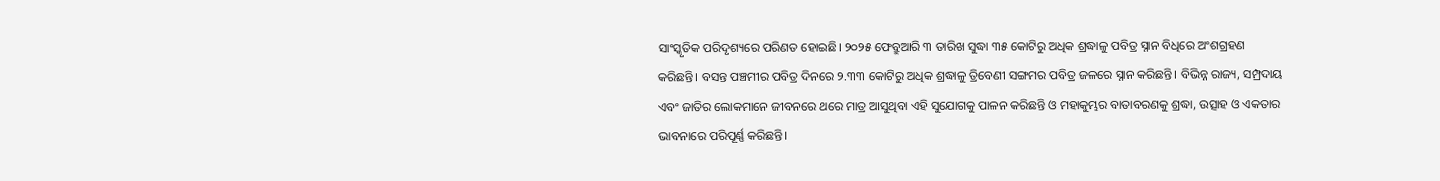ସାଂସ୍କୃତିକ ପରିଦୃଶ୍ୟରେ ପରିଣତ ହୋଇଛି। ୨୦୨୫ ଫେବ୍ରୁଆରି ୩ ତାରିଖ ସୁଦ୍ଧା ୩୫ କୋଟିରୁ ଅଧିକ ଶ୍ରଦ୍ଧାଳୁ ପବିତ୍ର ସ୍ନାନ ବିଧିରେ ଅଂଶଗ୍ରହଣ କରିଛନ୍ତି। ବସନ୍ତ ପଞ୍ଚମୀର ପବିତ୍ର ଦିନରେ ୨.୩୩ କୋଟିରୁ ଅଧିକ ଶ୍ରଦ୍ଧାଳୁ ତ୍ରିବେଣୀ ସଙ୍ଗମର ପବିତ୍ର ଜଳରେ ସ୍ନାନ କରିଛନ୍ତି। ବିଭିନ୍ନ ରାଜ୍ୟ, ସମ୍ପ୍ରଦାୟ ଏବଂ ଜାତିର ଲୋକମାନେ ଜୀବନରେ ଥରେ ମାତ୍ର ଆସୁଥିବା ଏହି ସୁଯୋଗକୁ ପାଳନ କରିଛନ୍ତି ଓ ମହାକୁମ୍ଭର ବାତାବରଣକୁ ଶ୍ରଦ୍ଧା, ଉତ୍ସାହ ଓ ଏକତାର ଭାବନାରେ ପରିପୂର୍ଣ୍ଣ କରିଛନ୍ତି।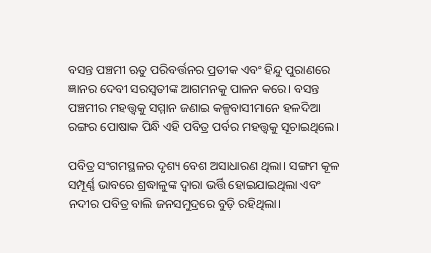ବସନ୍ତ ପଞ୍ଚମୀ ଋତୁ ପରିବର୍ତ୍ତନର ପ୍ରତୀକ ଏବଂ ହିନ୍ଦୁ ପୁରାଣରେ ଜ୍ଞାନର ଦେବୀ ସରସ୍ୱତୀଙ୍କ ଆଗମନକୁ ପାଳନ କରେ। ବସନ୍ତ ପଞ୍ଚମୀର ମହତ୍ତ୍ୱକୁ ସମ୍ମାନ ଜଣାଇ କଳ୍ପବାସୀମାନେ ହଳଦିଆ ରଙ୍ଗର ପୋଷାକ ପିନ୍ଧି ଏହି ପବିତ୍ର ପର୍ବର ମହତ୍ତ୍ୱକୁ ସୂଚାଇଥିଲେ।

ପବିତ୍ର ସଂଗମସ୍ଥଳର ଦୃଶ୍ୟ ବେଶ ଅସାଧାରଣ ଥିଲା। ସଙ୍ଗମ କୂଳ ସମ୍ପୂର୍ଣ୍ଣ ଭାବରେ ଶ୍ରଦ୍ଧାଳୁଙ୍କ ଦ୍ୱାରା ଭର୍ତ୍ତି ହୋଇଯାଇଥିଲା ଏବଂ ନଦୀର ପବିତ୍ର ବାଲି ଜନସମୁଦ୍ରରେ ବୁଡ଼ି ରହିଥିଲା।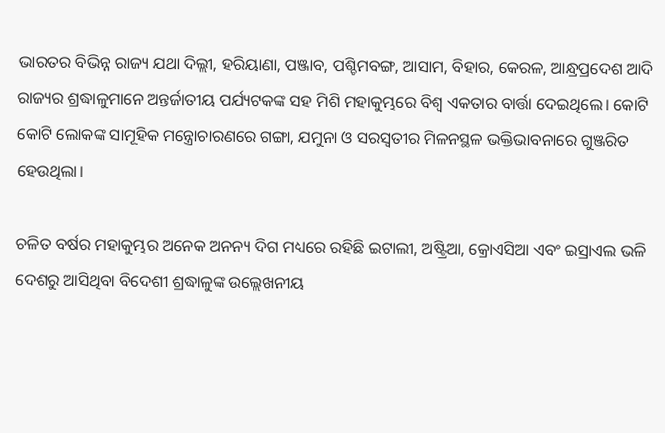ଭାରତର ବିଭିନ୍ନ ରାଜ୍ୟ ଯଥା ଦିଲ୍ଲୀ, ହରିୟାଣା, ପଞ୍ଜାବ, ପଶ୍ଚିମବଙ୍ଗ, ଆସାମ, ବିହାର, କେରଳ, ଆନ୍ଧ୍ରପ୍ରଦେଶ ଆଦି ରାଜ୍ୟର ଶ୍ରଦ୍ଧାଳୁମାନେ ଅନ୍ତର୍ଜାତୀୟ ପର୍ଯ୍ୟଟକଙ୍କ ସହ ମିଶି ମହାକୁମ୍ଭରେ ବିଶ୍ୱ ଏକତାର ବାର୍ତ୍ତା ଦେଇଥିଲେ। କୋଟି କୋଟି ଲୋକଙ୍କ ସାମୂହିକ ମନ୍ତ୍ରୋଚାରଣରେ ଗଙ୍ଗା, ଯମୁନା ଓ ସରସ୍ୱତୀର ମିଳନସ୍ଥଳ ଭକ୍ତିଭାବନାରେ ଗୁଞ୍ଜରିତ ହେଉଥିଲା।

ଚଳିତ ବର୍ଷର ମହାକୁମ୍ଭର ଅନେକ ଅନନ୍ୟ ଦିଗ ମଧ୍ୟରେ ରହିଛି ଇଟାଲୀ, ଅଷ୍ଟ୍ରିଆ, କ୍ରୋଏସିଆ ଏବଂ ଇସ୍ରାଏଲ ଭଳି ଦେଶରୁ ଆସିଥିବା ବିଦେଶୀ ଶ୍ରଦ୍ଧାଳୁଙ୍କ ଉଲ୍ଲେଖନୀୟ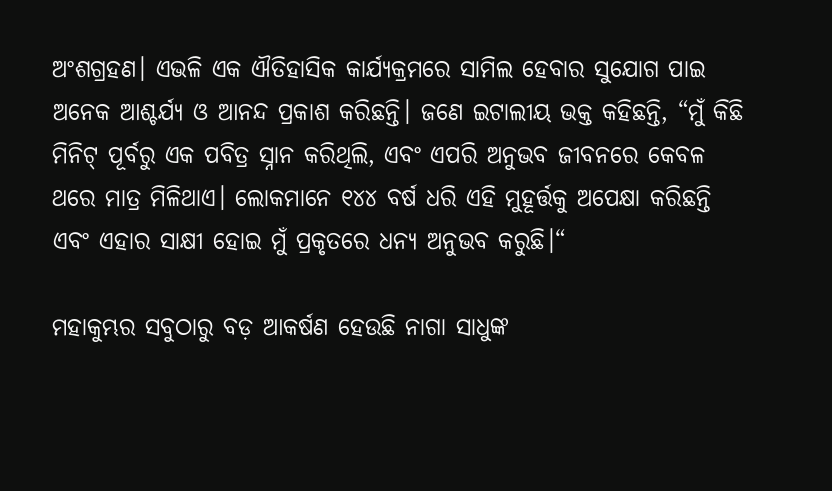ଅଂଶଗ୍ରହଣ। ଏଭଳି ଏକ ଐତିହାସିକ କାର୍ଯ୍ୟକ୍ରମରେ ସାମିଲ ହେବାର ସୁଯୋଗ ପାଇ ଅନେକ ଆଶ୍ଚର୍ଯ୍ୟ ଓ ଆନନ୍ଦ ପ୍ରକାଶ କରିଛନ୍ତି। ଜଣେ ଇଟାଲୀୟ ଭକ୍ତ କହିଛନ୍ତି, “ମୁଁ କିଛି ମିନିଟ୍ ପୂର୍ବରୁ ଏକ ପବିତ୍ର ସ୍ନାନ କରିଥିଲି, ଏବଂ ଏପରି ଅନୁଭବ ଜୀବନରେ କେବଳ ଥରେ ମାତ୍ର ମିଳିଥାଏ। ଲୋକମାନେ ୧୪୪ ବର୍ଷ ଧରି ଏହି ମୁହୂର୍ତ୍ତକୁ ଅପେକ୍ଷା କରିଛନ୍ତି ଏବଂ ଏହାର ସାକ୍ଷୀ ହୋଇ ମୁଁ ପ୍ରକୃତରେ ଧନ୍ୟ ଅନୁଭବ କରୁଛି।“

ମହାକୁମ୍ଭର ସବୁଠାରୁ ବଡ଼ ଆକର୍ଷଣ ହେଉଛି ନାଗା ସାଧୁଙ୍କ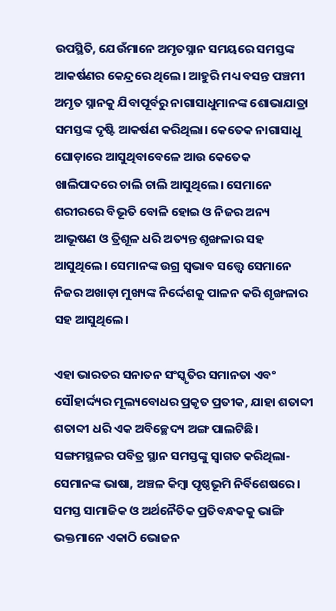ଉପସ୍ଥିତି, ଯେଉଁମାନେ ଅମୃତସ୍ନାନ ସମୟରେ ସମସ୍ତଙ୍କ ଆକର୍ଷଣର କେନ୍ଦ୍ରରେ ଥିଲେ। ଆହୁରି ମଧ୍ୟ ବସନ୍ତ ପଞ୍ଚମୀ ଅମୃତ ସ୍ନାନକୁ ଯିବାପୂର୍ବରୁ ନାଗାସାଧୁମାନଙ୍କ ଶୋଭାଯାତ୍ରା ସମସ୍ତଙ୍କ ଦୃଷ୍ଟି ଆକର୍ଷଣ କରିଥିଲା। କେତେକ ନାଗାସାଧୁ ଘୋଡ଼ାରେ ଆସୁଥିବାବେଳେ ଆଉ କେତେକ ଖାଲିପାଦରେ ଚାଲି ଚାଲି ଆସୁଥିଲେ। ସେମାନେ ଶରୀରରେ ବିଭୂତି ବୋଳି ହୋଇ ଓ ନିଜର ଅନ୍ୟ ଆଭୂଷଣ ଓ ତ୍ରିଶୂଳ ଧରି ଅତ୍ୟନ୍ତ ଶୃଙ୍ଖଳାର ସହ ଆସୁଥିଲେ। ସେମାନଙ୍କ ଉଗ୍ର ସ୍ୱଭାବ ସତ୍ତ୍ୱେ ସେମାନେ ନିଜର ଅଖାଡ଼ା ମୁଖ୍ୟଙ୍କ ନିର୍ଦ୍ଦେଶକୁ ପାଳନ କରି ଶୃଙ୍ଖଳାର ସହ ଆସୁଥିଲେ।

ଏହା ଭାରତର ସନାତନ ସଂସ୍କୃତିର ସମାନତା ଏବଂ ସୌହାର୍ଦ୍ଦ୍ୟର ମୂଲ୍ୟବୋଧର ପ୍ରକୃତ ପ୍ରତୀକ, ଯାହା ଶତାବ୍ଦୀ ଶତାବ୍ଦୀ ଧରି ଏକ ଅବିଚ୍ଛେଦ୍ୟ ଅଙ୍ଗ ପାଲଟିଛି। ସଙ୍ଗମସ୍ଥଳର ପବିତ୍ର ସ୍ଥାନ ସମସ୍ତଙ୍କୁ ସ୍ୱାଗତ କରିଥିଲା- ସେମାନଙ୍କ ଭାଷା, ଅଞ୍ଚଳ କିମ୍ବା ପୃଷ୍ଠଭୂମି ନିର୍ବିଶେଷରେ। ସମସ୍ତ ସାମାଜିକ ଓ ଅର୍ଥନୈତିକ ପ୍ରତିବନ୍ଧକକୁ ଭାଙ୍ଗି ଭକ୍ତମାନେ ଏକାଠି ଭୋଜନ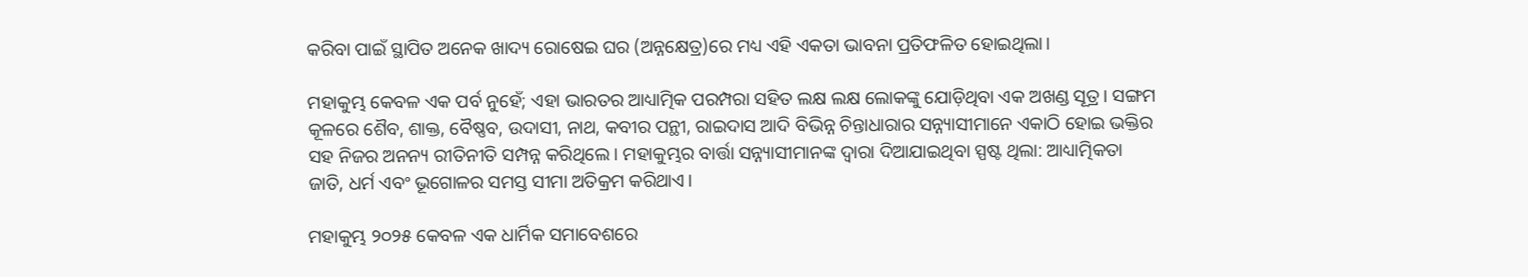କରିବା ପାଇଁ ସ୍ଥାପିତ ଅନେକ ଖାଦ୍ୟ ରୋଷେଇ ଘର (ଅନ୍ନକ୍ଷେତ୍ର)ରେ ମଧ୍ୟ ଏହି ଏକତା ଭାବନା ପ୍ରତିଫଳିତ ହୋଇଥିଲା।

ମହାକୁମ୍ଭ କେବଳ ଏକ ପର୍ବ ନୁହେଁ; ଏହା ଭାରତର ଆଧ୍ୟାତ୍ମିକ ପରମ୍ପରା ସହିତ ଲକ୍ଷ ଲକ୍ଷ ଲୋକଙ୍କୁ ଯୋଡ଼ିଥିବା ଏକ ଅଖଣ୍ଡ ସୂତ୍ର। ସଙ୍ଗମ କୂଳରେ ଶୈବ, ଶାକ୍ତ, ବୈଷ୍ଣବ, ଉଦାସୀ, ନାଥ, କବୀର ପନ୍ଥୀ, ରାଇଦାସ ଆଦି ବିଭିନ୍ନ ଚିନ୍ତାଧାରାର ସନ୍ନ୍ୟାସୀମାନେ ଏକାଠି ହୋଇ ଭକ୍ତିର ସହ ନିଜର ଅନନ୍ୟ ରୀତିନୀତି ସମ୍ପନ୍ନ କରିଥିଲେ। ମହାକୁମ୍ଭର ବାର୍ତ୍ତା ସନ୍ନ୍ୟାସୀମାନଙ୍କ ଦ୍ୱାରା ଦିଆଯାଇଥିବା ସ୍ପଷ୍ଟ ଥିଲା: ଆଧ୍ୟାତ୍ମିକତା ଜାତି, ଧର୍ମ ଏବଂ ଭୂଗୋଳର ସମସ୍ତ ସୀମା ଅତିକ୍ରମ କରିଥାଏ।

ମହାକୁମ୍ଭ ୨୦୨୫ କେବଳ ଏକ ଧାର୍ମିକ ସମାବେଶରେ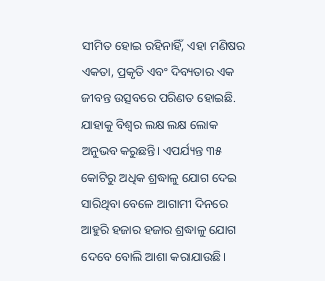ସୀମିତ ହୋଇ ରହିନାହିଁ, ଏହା ମଣିଷର ଏକତା, ପ୍ରକୃତି ଏବଂ ଦିବ୍ୟତାର ଏକ ଜୀବନ୍ତ ଉତ୍ସବରେ ପରିଣତ ହୋଇଛି. ଯାହାକୁ ବିଶ୍ୱର ଲକ୍ଷ ଲକ୍ଷ ଲୋକ ଅନୁଭବ କରୁଛନ୍ତି। ଏପର୍ଯ୍ୟନ୍ତ ୩୫ କୋଟିରୁ ଅଧିକ ଶ୍ରଦ୍ଧାଳୁ ଯୋଗ ଦେଇ ସାରିଥିବା ବେଳେ ଆଗାମୀ ଦିନରେ ଆହୁରି ହଜାର ହଜାର ଶ୍ରଦ୍ଧାଳୁ ଯୋଗ ଦେବେ ବୋଲି ଆଶା କରାଯାଉଛି।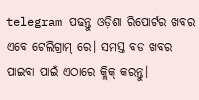telegram ପଢନ୍ତୁ ଓଡ଼ିଶା ରିପୋର୍ଟର ଖବର ଏବେ ଟେଲିଗ୍ରାମ୍ ରେ। ସମସ୍ତ ବଡ ଖବର ପାଇବା ପାଇଁ ଏଠାରେ କ୍ଲିକ୍ କରନ୍ତୁ।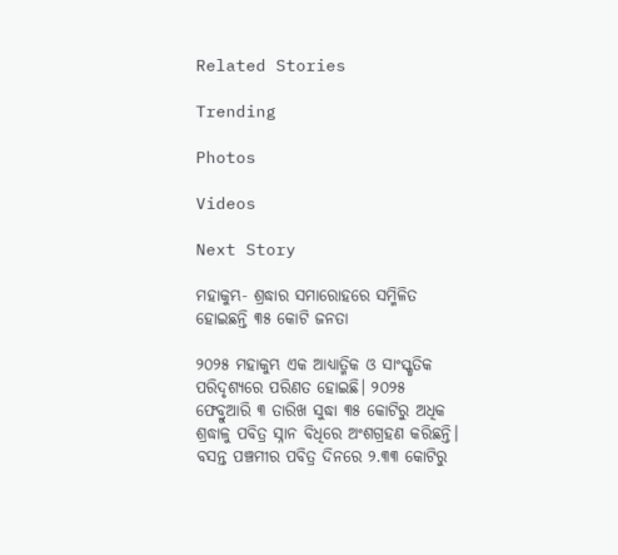Related Stories

Trending

Photos

Videos

Next Story

ମହାକୁମ୍ଭ- ଶ୍ରଦ୍ଧାର ସମାରୋହରେ ସମ୍ମିଳିତ ହୋଇଛନ୍ତି ୩୫ କୋଟି ଜନତା

୨୦୨୫ ମହାକୁମ୍ଭ ଏକ ଆଧ୍ୟାତ୍ମିକ ଓ ସାଂସ୍କୃତିକ ପରିଦୃଶ୍ୟରେ ପରିଣତ ହୋଇଛି। ୨୦୨୫ ଫେବ୍ରୁଆରି ୩ ତାରିଖ ସୁଦ୍ଧା ୩୫ କୋଟିରୁ ଅଧିକ ଶ୍ରଦ୍ଧାଳୁ ପବିତ୍ର ସ୍ନାନ ବିଧିରେ ଅଂଶଗ୍ରହଣ କରିଛନ୍ତି। ବସନ୍ତ ପଞ୍ଚମୀର ପବିତ୍ର ଦିନରେ ୨.୩୩ କୋଟିରୁ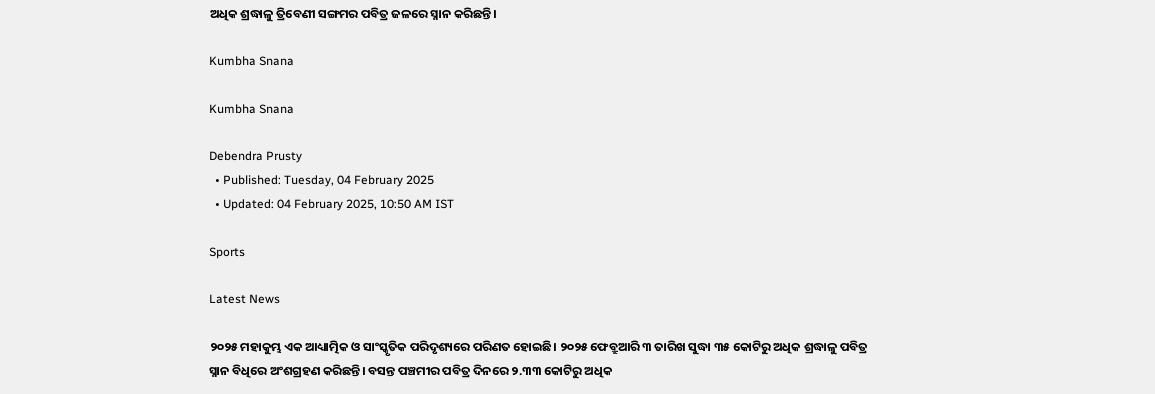ଅଧିକ ଶ୍ରଦ୍ଧାଳୁ ତ୍ରିବେଣୀ ସଙ୍ଗମର ପବିତ୍ର ଜଳରେ ସ୍ନାନ କରିଛନ୍ତି।

Kumbha Snana

Kumbha Snana

Debendra Prusty
  • Published: Tuesday, 04 February 2025
  • Updated: 04 February 2025, 10:50 AM IST

Sports

Latest News

୨୦୨୫ ମହାକୁମ୍ଭ ଏକ ଆଧ୍ୟାତ୍ମିକ ଓ ସାଂସ୍କୃତିକ ପରିଦୃଶ୍ୟରେ ପରିଣତ ହୋଇଛି। ୨୦୨୫ ଫେବ୍ରୁଆରି ୩ ତାରିଖ ସୁଦ୍ଧା ୩୫ କୋଟିରୁ ଅଧିକ ଶ୍ରଦ୍ଧାଳୁ ପବିତ୍ର ସ୍ନାନ ବିଧିରେ ଅଂଶଗ୍ରହଣ କରିଛନ୍ତି। ବସନ୍ତ ପଞ୍ଚମୀର ପବିତ୍ର ଦିନରେ ୨.୩୩ କୋଟିରୁ ଅଧିକ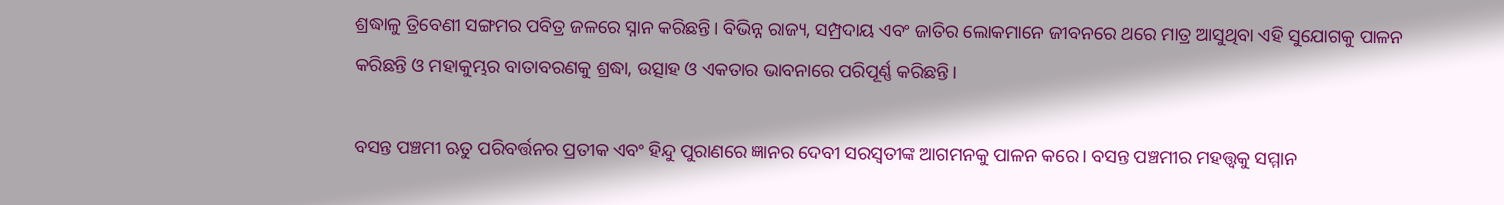ଶ୍ରଦ୍ଧାଳୁ ତ୍ରିବେଣୀ ସଙ୍ଗମର ପବିତ୍ର ଜଳରେ ସ୍ନାନ କରିଛନ୍ତି। ବିଭିନ୍ନ ରାଜ୍ୟ, ସମ୍ପ୍ରଦାୟ ଏବଂ ଜାତିର ଲୋକମାନେ ଜୀବନରେ ଥରେ ମାତ୍ର ଆସୁଥିବା ଏହି ସୁଯୋଗକୁ ପାଳନ କରିଛନ୍ତି ଓ ମହାକୁମ୍ଭର ବାତାବରଣକୁ ଶ୍ରଦ୍ଧା, ଉତ୍ସାହ ଓ ଏକତାର ଭାବନାରେ ପରିପୂର୍ଣ୍ଣ କରିଛନ୍ତି।

ବସନ୍ତ ପଞ୍ଚମୀ ଋତୁ ପରିବର୍ତ୍ତନର ପ୍ରତୀକ ଏବଂ ହିନ୍ଦୁ ପୁରାଣରେ ଜ୍ଞାନର ଦେବୀ ସରସ୍ୱତୀଙ୍କ ଆଗମନକୁ ପାଳନ କରେ। ବସନ୍ତ ପଞ୍ଚମୀର ମହତ୍ତ୍ୱକୁ ସମ୍ମାନ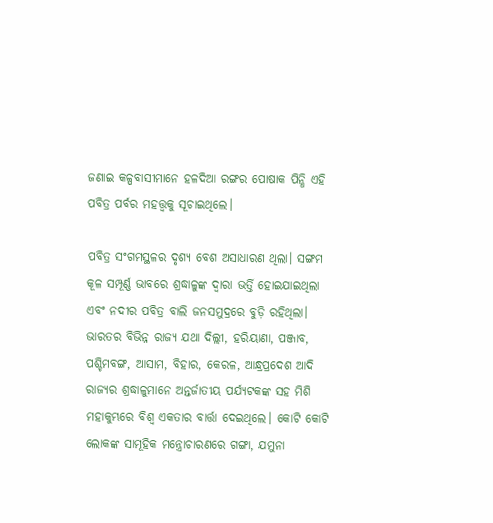ଜଣାଇ କଳ୍ପବାସୀମାନେ ହଳଦିଆ ରଙ୍ଗର ପୋଷାକ ପିନ୍ଧି ଏହି ପବିତ୍ର ପର୍ବର ମହତ୍ତ୍ୱକୁ ସୂଚାଇଥିଲେ।

ପବିତ୍ର ସଂଗମସ୍ଥଳର ଦୃଶ୍ୟ ବେଶ ଅସାଧାରଣ ଥିଲା। ସଙ୍ଗମ କୂଳ ସମ୍ପୂର୍ଣ୍ଣ ଭାବରେ ଶ୍ରଦ୍ଧାଳୁଙ୍କ ଦ୍ୱାରା ଭର୍ତ୍ତି ହୋଇଯାଇଥିଲା ଏବଂ ନଦୀର ପବିତ୍ର ବାଲି ଜନସମୁଦ୍ରରେ ବୁଡ଼ି ରହିଥିଲା। ଭାରତର ବିଭିନ୍ନ ରାଜ୍ୟ ଯଥା ଦିଲ୍ଲୀ, ହରିୟାଣା, ପଞ୍ଜାବ, ପଶ୍ଚିମବଙ୍ଗ, ଆସାମ, ବିହାର, କେରଳ, ଆନ୍ଧ୍ରପ୍ରଦେଶ ଆଦି ରାଜ୍ୟର ଶ୍ରଦ୍ଧାଳୁମାନେ ଅନ୍ତର୍ଜାତୀୟ ପର୍ଯ୍ୟଟକଙ୍କ ସହ ମିଶି ମହାକୁମ୍ଭରେ ବିଶ୍ୱ ଏକତାର ବାର୍ତ୍ତା ଦେଇଥିଲେ। କୋଟି କୋଟି ଲୋକଙ୍କ ସାମୂହିକ ମନ୍ତ୍ରୋଚାରଣରେ ଗଙ୍ଗା, ଯମୁନା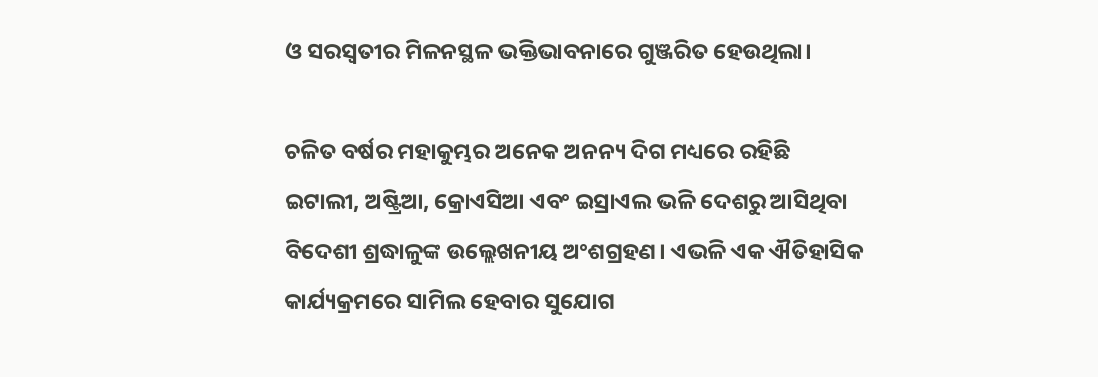ଓ ସରସ୍ୱତୀର ମିଳନସ୍ଥଳ ଭକ୍ତିଭାବନାରେ ଗୁଞ୍ଜରିତ ହେଉଥିଲା।

ଚଳିତ ବର୍ଷର ମହାକୁମ୍ଭର ଅନେକ ଅନନ୍ୟ ଦିଗ ମଧ୍ୟରେ ରହିଛି ଇଟାଲୀ, ଅଷ୍ଟ୍ରିଆ, କ୍ରୋଏସିଆ ଏବଂ ଇସ୍ରାଏଲ ଭଳି ଦେଶରୁ ଆସିଥିବା ବିଦେଶୀ ଶ୍ରଦ୍ଧାଳୁଙ୍କ ଉଲ୍ଲେଖନୀୟ ଅଂଶଗ୍ରହଣ। ଏଭଳି ଏକ ଐତିହାସିକ କାର୍ଯ୍ୟକ୍ରମରେ ସାମିଲ ହେବାର ସୁଯୋଗ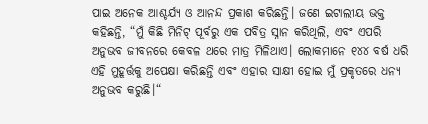ପାଇ ଅନେକ ଆଶ୍ଚର୍ଯ୍ୟ ଓ ଆନନ୍ଦ ପ୍ରକାଶ କରିଛନ୍ତି। ଜଣେ ଇଟାଲୀୟ ଭକ୍ତ କହିଛନ୍ତି, “ମୁଁ କିଛି ମିନିଟ୍ ପୂର୍ବରୁ ଏକ ପବିତ୍ର ସ୍ନାନ କରିଥିଲି, ଏବଂ ଏପରି ଅନୁଭବ ଜୀବନରେ କେବଳ ଥରେ ମାତ୍ର ମିଳିଥାଏ। ଲୋକମାନେ ୧୪୪ ବର୍ଷ ଧରି ଏହି ମୁହୂର୍ତ୍ତକୁ ଅପେକ୍ଷା କରିଛନ୍ତି ଏବଂ ଏହାର ସାକ୍ଷୀ ହୋଇ ମୁଁ ପ୍ରକୃତରେ ଧନ୍ୟ ଅନୁଭବ କରୁଛି।“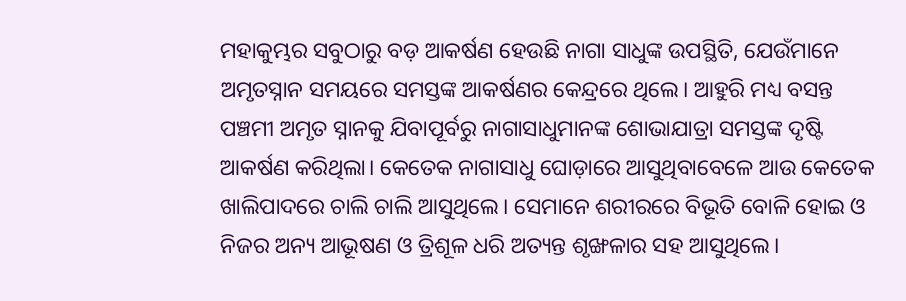ମହାକୁମ୍ଭର ସବୁଠାରୁ ବଡ଼ ଆକର୍ଷଣ ହେଉଛି ନାଗା ସାଧୁଙ୍କ ଉପସ୍ଥିତି, ଯେଉଁମାନେ ଅମୃତସ୍ନାନ ସମୟରେ ସମସ୍ତଙ୍କ ଆକର୍ଷଣର କେନ୍ଦ୍ରରେ ଥିଲେ। ଆହୁରି ମଧ୍ୟ ବସନ୍ତ ପଞ୍ଚମୀ ଅମୃତ ସ୍ନାନକୁ ଯିବାପୂର୍ବରୁ ନାଗାସାଧୁମାନଙ୍କ ଶୋଭାଯାତ୍ରା ସମସ୍ତଙ୍କ ଦୃଷ୍ଟି ଆକର୍ଷଣ କରିଥିଲା। କେତେକ ନାଗାସାଧୁ ଘୋଡ଼ାରେ ଆସୁଥିବାବେଳେ ଆଉ କେତେକ ଖାଲିପାଦରେ ଚାଲି ଚାଲି ଆସୁଥିଲେ। ସେମାନେ ଶରୀରରେ ବିଭୂତି ବୋଳି ହୋଇ ଓ ନିଜର ଅନ୍ୟ ଆଭୂଷଣ ଓ ତ୍ରିଶୂଳ ଧରି ଅତ୍ୟନ୍ତ ଶୃଙ୍ଖଳାର ସହ ଆସୁଥିଲେ।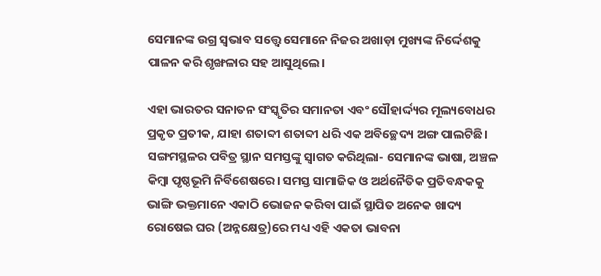ସେମାନଙ୍କ ଉଗ୍ର ସ୍ୱଭାବ ସତ୍ତ୍ୱେ ସେମାନେ ନିଜର ଅଖାଡ଼ା ମୁଖ୍ୟଙ୍କ ନିର୍ଦ୍ଦେଶକୁ ପାଳନ କରି ଶୃଙ୍ଖଳାର ସହ ଆସୁଥିଲେ।

ଏହା ଭାରତର ସନାତନ ସଂସ୍କୃତିର ସମାନତା ଏବଂ ସୌହାର୍ଦ୍ଦ୍ୟର ମୂଲ୍ୟବୋଧର ପ୍ରକୃତ ପ୍ରତୀକ, ଯାହା ଶତାବ୍ଦୀ ଶତାବ୍ଦୀ ଧରି ଏକ ଅବିଚ୍ଛେଦ୍ୟ ଅଙ୍ଗ ପାଲଟିଛି। ସଙ୍ଗମସ୍ଥଳର ପବିତ୍ର ସ୍ଥାନ ସମସ୍ତଙ୍କୁ ସ୍ୱାଗତ କରିଥିଲା- ସେମାନଙ୍କ ଭାଷା, ଅଞ୍ଚଳ କିମ୍ବା ପୃଷ୍ଠଭୂମି ନିର୍ବିଶେଷରେ। ସମସ୍ତ ସାମାଜିକ ଓ ଅର୍ଥନୈତିକ ପ୍ରତିବନ୍ଧକକୁ ଭାଙ୍ଗି ଭକ୍ତମାନେ ଏକାଠି ଭୋଜନ କରିବା ପାଇଁ ସ୍ଥାପିତ ଅନେକ ଖାଦ୍ୟ ରୋଷେଇ ଘର (ଅନ୍ନକ୍ଷେତ୍ର)ରେ ମଧ୍ୟ ଏହି ଏକତା ଭାବନା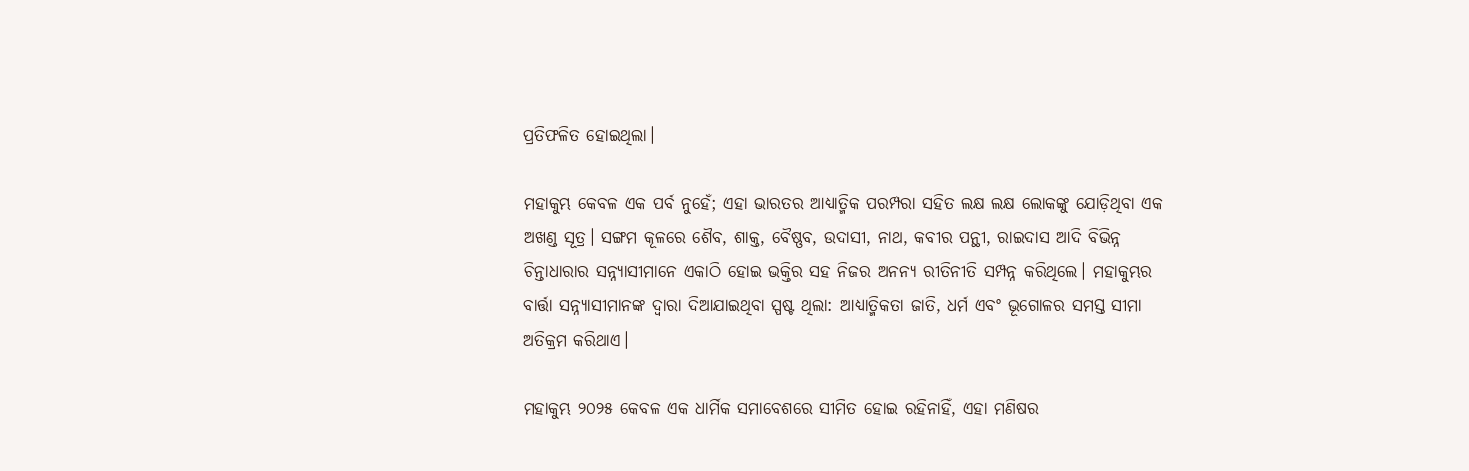ପ୍ରତିଫଳିତ ହୋଇଥିଲା।

ମହାକୁମ୍ଭ କେବଳ ଏକ ପର୍ବ ନୁହେଁ; ଏହା ଭାରତର ଆଧ୍ୟାତ୍ମିକ ପରମ୍ପରା ସହିତ ଲକ୍ଷ ଲକ୍ଷ ଲୋକଙ୍କୁ ଯୋଡ଼ିଥିବା ଏକ ଅଖଣ୍ଡ ସୂତ୍ର। ସଙ୍ଗମ କୂଳରେ ଶୈବ, ଶାକ୍ତ, ବୈଷ୍ଣବ, ଉଦାସୀ, ନାଥ, କବୀର ପନ୍ଥୀ, ରାଇଦାସ ଆଦି ବିଭିନ୍ନ ଚିନ୍ତାଧାରାର ସନ୍ନ୍ୟାସୀମାନେ ଏକାଠି ହୋଇ ଭକ୍ତିର ସହ ନିଜର ଅନନ୍ୟ ରୀତିନୀତି ସମ୍ପନ୍ନ କରିଥିଲେ। ମହାକୁମ୍ଭର ବାର୍ତ୍ତା ସନ୍ନ୍ୟାସୀମାନଙ୍କ ଦ୍ୱାରା ଦିଆଯାଇଥିବା ସ୍ପଷ୍ଟ ଥିଲା: ଆଧ୍ୟାତ୍ମିକତା ଜାତି, ଧର୍ମ ଏବଂ ଭୂଗୋଳର ସମସ୍ତ ସୀମା ଅତିକ୍ରମ କରିଥାଏ।

ମହାକୁମ୍ଭ ୨୦୨୫ କେବଳ ଏକ ଧାର୍ମିକ ସମାବେଶରେ ସୀମିତ ହୋଇ ରହିନାହିଁ, ଏହା ମଣିଷର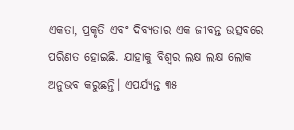ଏକତା, ପ୍ରକୃତି ଏବଂ ଦିବ୍ୟତାର ଏକ ଜୀବନ୍ତ ଉତ୍ସବରେ ପରିଣତ ହୋଇଛି. ଯାହାକୁ ବିଶ୍ୱର ଲକ୍ଷ ଲକ୍ଷ ଲୋକ ଅନୁଭବ କରୁଛନ୍ତି। ଏପର୍ଯ୍ୟନ୍ତ ୩୫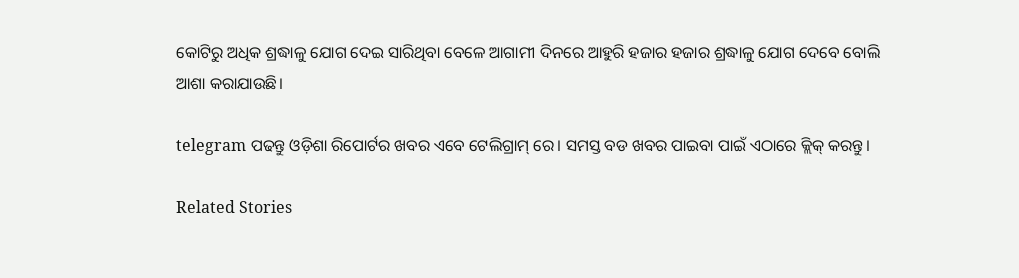କୋଟିରୁ ଅଧିକ ଶ୍ରଦ୍ଧାଳୁ ଯୋଗ ଦେଇ ସାରିଥିବା ବେଳେ ଆଗାମୀ ଦିନରେ ଆହୁରି ହଜାର ହଜାର ଶ୍ରଦ୍ଧାଳୁ ଯୋଗ ଦେବେ ବୋଲି ଆଶା କରାଯାଉଛି।

telegram ପଢନ୍ତୁ ଓଡ଼ିଶା ରିପୋର୍ଟର ଖବର ଏବେ ଟେଲିଗ୍ରାମ୍ ରେ। ସମସ୍ତ ବଡ ଖବର ପାଇବା ପାଇଁ ଏଠାରେ କ୍ଲିକ୍ କରନ୍ତୁ।

Related Stories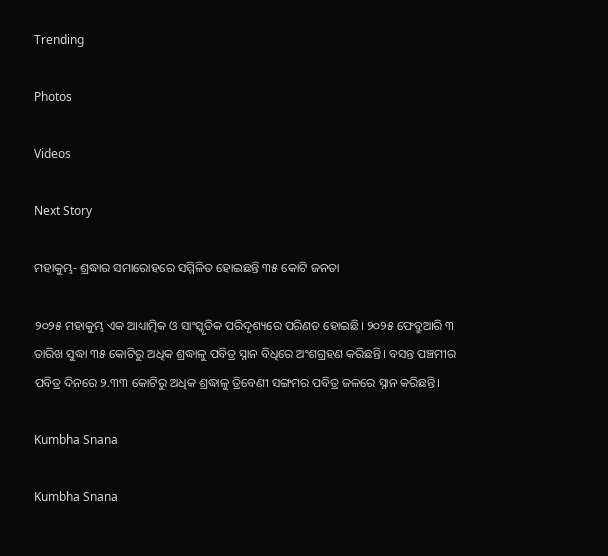Trending

Photos

Videos

Next Story

ମହାକୁମ୍ଭ- ଶ୍ରଦ୍ଧାର ସମାରୋହରେ ସମ୍ମିଳିତ ହୋଇଛନ୍ତି ୩୫ କୋଟି ଜନତା

୨୦୨୫ ମହାକୁମ୍ଭ ଏକ ଆଧ୍ୟାତ୍ମିକ ଓ ସାଂସ୍କୃତିକ ପରିଦୃଶ୍ୟରେ ପରିଣତ ହୋଇଛି। ୨୦୨୫ ଫେବ୍ରୁଆରି ୩ ତାରିଖ ସୁଦ୍ଧା ୩୫ କୋଟିରୁ ଅଧିକ ଶ୍ରଦ୍ଧାଳୁ ପବିତ୍ର ସ୍ନାନ ବିଧିରେ ଅଂଶଗ୍ରହଣ କରିଛନ୍ତି। ବସନ୍ତ ପଞ୍ଚମୀର ପବିତ୍ର ଦିନରେ ୨.୩୩ କୋଟିରୁ ଅଧିକ ଶ୍ରଦ୍ଧାଳୁ ତ୍ରିବେଣୀ ସଙ୍ଗମର ପବିତ୍ର ଜଳରେ ସ୍ନାନ କରିଛନ୍ତି।

Kumbha Snana

Kumbha Snana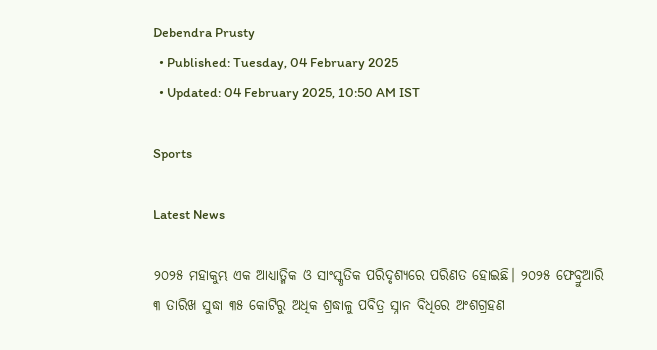Debendra Prusty
  • Published: Tuesday, 04 February 2025
  • Updated: 04 February 2025, 10:50 AM IST

Sports

Latest News

୨୦୨୫ ମହାକୁମ୍ଭ ଏକ ଆଧ୍ୟାତ୍ମିକ ଓ ସାଂସ୍କୃତିକ ପରିଦୃଶ୍ୟରେ ପରିଣତ ହୋଇଛି। ୨୦୨୫ ଫେବ୍ରୁଆରି ୩ ତାରିଖ ସୁଦ୍ଧା ୩୫ କୋଟିରୁ ଅଧିକ ଶ୍ରଦ୍ଧାଳୁ ପବିତ୍ର ସ୍ନାନ ବିଧିରେ ଅଂଶଗ୍ରହଣ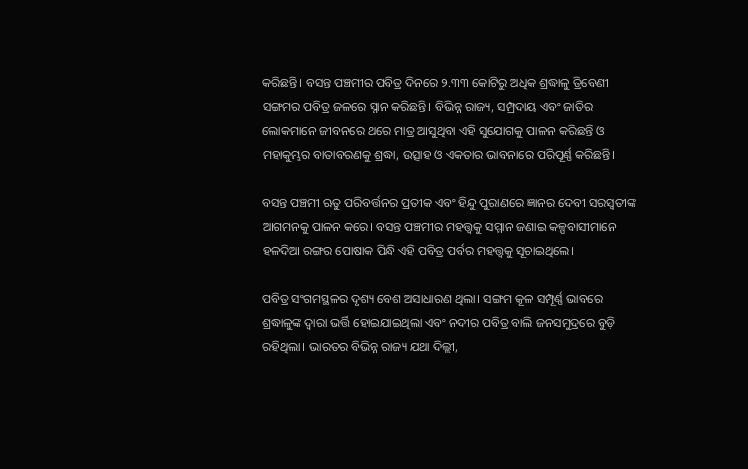କରିଛନ୍ତି। ବସନ୍ତ ପଞ୍ଚମୀର ପବିତ୍ର ଦିନରେ ୨.୩୩ କୋଟିରୁ ଅଧିକ ଶ୍ରଦ୍ଧାଳୁ ତ୍ରିବେଣୀ ସଙ୍ଗମର ପବିତ୍ର ଜଳରେ ସ୍ନାନ କରିଛନ୍ତି। ବିଭିନ୍ନ ରାଜ୍ୟ, ସମ୍ପ୍ରଦାୟ ଏବଂ ଜାତିର ଲୋକମାନେ ଜୀବନରେ ଥରେ ମାତ୍ର ଆସୁଥିବା ଏହି ସୁଯୋଗକୁ ପାଳନ କରିଛନ୍ତି ଓ ମହାକୁମ୍ଭର ବାତାବରଣକୁ ଶ୍ରଦ୍ଧା, ଉତ୍ସାହ ଓ ଏକତାର ଭାବନାରେ ପରିପୂର୍ଣ୍ଣ କରିଛନ୍ତି।

ବସନ୍ତ ପଞ୍ଚମୀ ଋତୁ ପରିବର୍ତ୍ତନର ପ୍ରତୀକ ଏବଂ ହିନ୍ଦୁ ପୁରାଣରେ ଜ୍ଞାନର ଦେବୀ ସରସ୍ୱତୀଙ୍କ ଆଗମନକୁ ପାଳନ କରେ। ବସନ୍ତ ପଞ୍ଚମୀର ମହତ୍ତ୍ୱକୁ ସମ୍ମାନ ଜଣାଇ କଳ୍ପବାସୀମାନେ ହଳଦିଆ ରଙ୍ଗର ପୋଷାକ ପିନ୍ଧି ଏହି ପବିତ୍ର ପର୍ବର ମହତ୍ତ୍ୱକୁ ସୂଚାଇଥିଲେ।

ପବିତ୍ର ସଂଗମସ୍ଥଳର ଦୃଶ୍ୟ ବେଶ ଅସାଧାରଣ ଥିଲା। ସଙ୍ଗମ କୂଳ ସମ୍ପୂର୍ଣ୍ଣ ଭାବରେ ଶ୍ରଦ୍ଧାଳୁଙ୍କ ଦ୍ୱାରା ଭର୍ତ୍ତି ହୋଇଯାଇଥିଲା ଏବଂ ନଦୀର ପବିତ୍ର ବାଲି ଜନସମୁଦ୍ରରେ ବୁଡ଼ି ରହିଥିଲା। ଭାରତର ବିଭିନ୍ନ ରାଜ୍ୟ ଯଥା ଦିଲ୍ଲୀ,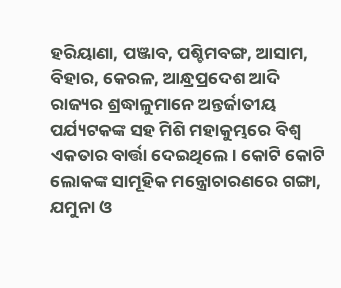ହରିୟାଣା, ପଞ୍ଜାବ, ପଶ୍ଚିମବଙ୍ଗ, ଆସାମ, ବିହାର, କେରଳ, ଆନ୍ଧ୍ରପ୍ରଦେଶ ଆଦି ରାଜ୍ୟର ଶ୍ରଦ୍ଧାଳୁମାନେ ଅନ୍ତର୍ଜାତୀୟ ପର୍ଯ୍ୟଟକଙ୍କ ସହ ମିଶି ମହାକୁମ୍ଭରେ ବିଶ୍ୱ ଏକତାର ବାର୍ତ୍ତା ଦେଇଥିଲେ। କୋଟି କୋଟି ଲୋକଙ୍କ ସାମୂହିକ ମନ୍ତ୍ରୋଚାରଣରେ ଗଙ୍ଗା, ଯମୁନା ଓ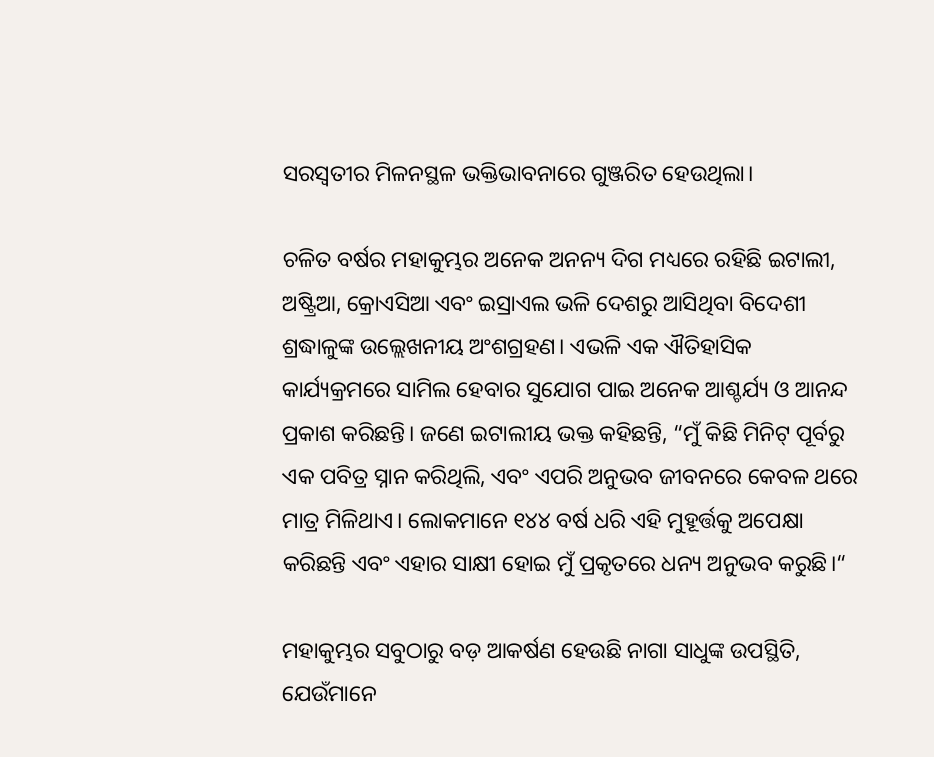ସରସ୍ୱତୀର ମିଳନସ୍ଥଳ ଭକ୍ତିଭାବନାରେ ଗୁଞ୍ଜରିତ ହେଉଥିଲା।

ଚଳିତ ବର୍ଷର ମହାକୁମ୍ଭର ଅନେକ ଅନନ୍ୟ ଦିଗ ମଧ୍ୟରେ ରହିଛି ଇଟାଲୀ, ଅଷ୍ଟ୍ରିଆ, କ୍ରୋଏସିଆ ଏବଂ ଇସ୍ରାଏଲ ଭଳି ଦେଶରୁ ଆସିଥିବା ବିଦେଶୀ ଶ୍ରଦ୍ଧାଳୁଙ୍କ ଉଲ୍ଲେଖନୀୟ ଅଂଶଗ୍ରହଣ। ଏଭଳି ଏକ ଐତିହାସିକ କାର୍ଯ୍ୟକ୍ରମରେ ସାମିଲ ହେବାର ସୁଯୋଗ ପାଇ ଅନେକ ଆଶ୍ଚର୍ଯ୍ୟ ଓ ଆନନ୍ଦ ପ୍ରକାଶ କରିଛନ୍ତି। ଜଣେ ଇଟାଲୀୟ ଭକ୍ତ କହିଛନ୍ତି, “ମୁଁ କିଛି ମିନିଟ୍ ପୂର୍ବରୁ ଏକ ପବିତ୍ର ସ୍ନାନ କରିଥିଲି, ଏବଂ ଏପରି ଅନୁଭବ ଜୀବନରେ କେବଳ ଥରେ ମାତ୍ର ମିଳିଥାଏ। ଲୋକମାନେ ୧୪୪ ବର୍ଷ ଧରି ଏହି ମୁହୂର୍ତ୍ତକୁ ଅପେକ୍ଷା କରିଛନ୍ତି ଏବଂ ଏହାର ସାକ୍ଷୀ ହୋଇ ମୁଁ ପ୍ରକୃତରେ ଧନ୍ୟ ଅନୁଭବ କରୁଛି।“

ମହାକୁମ୍ଭର ସବୁଠାରୁ ବଡ଼ ଆକର୍ଷଣ ହେଉଛି ନାଗା ସାଧୁଙ୍କ ଉପସ୍ଥିତି, ଯେଉଁମାନେ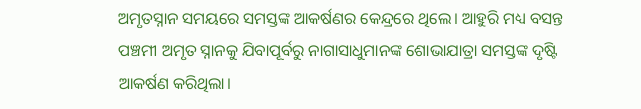ଅମୃତସ୍ନାନ ସମୟରେ ସମସ୍ତଙ୍କ ଆକର୍ଷଣର କେନ୍ଦ୍ରରେ ଥିଲେ। ଆହୁରି ମଧ୍ୟ ବସନ୍ତ ପଞ୍ଚମୀ ଅମୃତ ସ୍ନାନକୁ ଯିବାପୂର୍ବରୁ ନାଗାସାଧୁମାନଙ୍କ ଶୋଭାଯାତ୍ରା ସମସ୍ତଙ୍କ ଦୃଷ୍ଟି ଆକର୍ଷଣ କରିଥିଲା।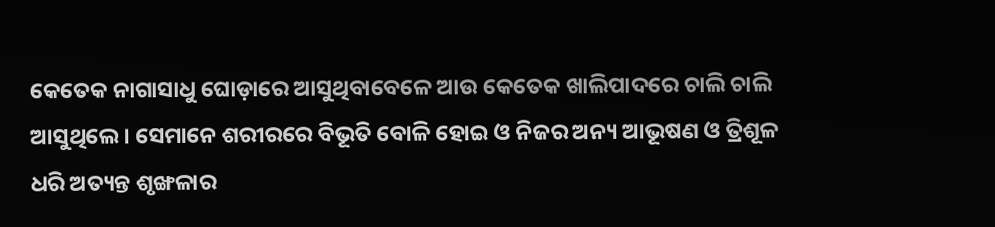କେତେକ ନାଗାସାଧୁ ଘୋଡ଼ାରେ ଆସୁଥିବାବେଳେ ଆଉ କେତେକ ଖାଲିପାଦରେ ଚାଲି ଚାଲି ଆସୁଥିଲେ। ସେମାନେ ଶରୀରରେ ବିଭୂତି ବୋଳି ହୋଇ ଓ ନିଜର ଅନ୍ୟ ଆଭୂଷଣ ଓ ତ୍ରିଶୂଳ ଧରି ଅତ୍ୟନ୍ତ ଶୃଙ୍ଖଳାର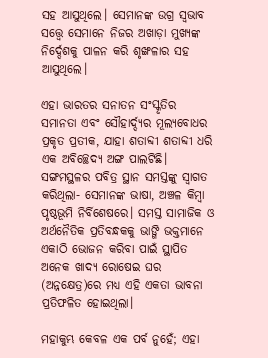ସହ ଆସୁଥିଲେ। ସେମାନଙ୍କ ଉଗ୍ର ସ୍ୱଭାବ ସତ୍ତ୍ୱେ ସେମାନେ ନିଜର ଅଖାଡ଼ା ମୁଖ୍ୟଙ୍କ ନିର୍ଦ୍ଦେଶକୁ ପାଳନ କରି ଶୃଙ୍ଖଳାର ସହ ଆସୁଥିଲେ।

ଏହା ଭାରତର ସନାତନ ସଂସ୍କୃତିର ସମାନତା ଏବଂ ସୌହାର୍ଦ୍ଦ୍ୟର ମୂଲ୍ୟବୋଧର ପ୍ରକୃତ ପ୍ରତୀକ, ଯାହା ଶତାବ୍ଦୀ ଶତାବ୍ଦୀ ଧରି ଏକ ଅବିଚ୍ଛେଦ୍ୟ ଅଙ୍ଗ ପାଲଟିଛି। ସଙ୍ଗମସ୍ଥଳର ପବିତ୍ର ସ୍ଥାନ ସମସ୍ତଙ୍କୁ ସ୍ୱାଗତ କରିଥିଲା- ସେମାନଙ୍କ ଭାଷା, ଅଞ୍ଚଳ କିମ୍ବା ପୃଷ୍ଠଭୂମି ନିର୍ବିଶେଷରେ। ସମସ୍ତ ସାମାଜିକ ଓ ଅର୍ଥନୈତିକ ପ୍ରତିବନ୍ଧକକୁ ଭାଙ୍ଗି ଭକ୍ତମାନେ ଏକାଠି ଭୋଜନ କରିବା ପାଇଁ ସ୍ଥାପିତ ଅନେକ ଖାଦ୍ୟ ରୋଷେଇ ଘର (ଅନ୍ନକ୍ଷେତ୍ର)ରେ ମଧ୍ୟ ଏହି ଏକତା ଭାବନା ପ୍ରତିଫଳିତ ହୋଇଥିଲା।

ମହାକୁମ୍ଭ କେବଳ ଏକ ପର୍ବ ନୁହେଁ; ଏହା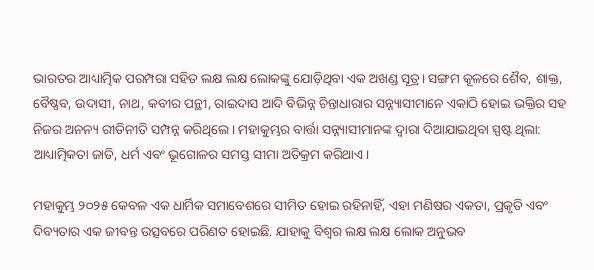ଭାରତର ଆଧ୍ୟାତ୍ମିକ ପରମ୍ପରା ସହିତ ଲକ୍ଷ ଲକ୍ଷ ଲୋକଙ୍କୁ ଯୋଡ଼ିଥିବା ଏକ ଅଖଣ୍ଡ ସୂତ୍ର। ସଙ୍ଗମ କୂଳରେ ଶୈବ, ଶାକ୍ତ, ବୈଷ୍ଣବ, ଉଦାସୀ, ନାଥ, କବୀର ପନ୍ଥୀ, ରାଇଦାସ ଆଦି ବିଭିନ୍ନ ଚିନ୍ତାଧାରାର ସନ୍ନ୍ୟାସୀମାନେ ଏକାଠି ହୋଇ ଭକ୍ତିର ସହ ନିଜର ଅନନ୍ୟ ରୀତିନୀତି ସମ୍ପନ୍ନ କରିଥିଲେ। ମହାକୁମ୍ଭର ବାର୍ତ୍ତା ସନ୍ନ୍ୟାସୀମାନଙ୍କ ଦ୍ୱାରା ଦିଆଯାଇଥିବା ସ୍ପଷ୍ଟ ଥିଲା: ଆଧ୍ୟାତ୍ମିକତା ଜାତି, ଧର୍ମ ଏବଂ ଭୂଗୋଳର ସମସ୍ତ ସୀମା ଅତିକ୍ରମ କରିଥାଏ।

ମହାକୁମ୍ଭ ୨୦୨୫ କେବଳ ଏକ ଧାର୍ମିକ ସମାବେଶରେ ସୀମିତ ହୋଇ ରହିନାହିଁ, ଏହା ମଣିଷର ଏକତା, ପ୍ରକୃତି ଏବଂ ଦିବ୍ୟତାର ଏକ ଜୀବନ୍ତ ଉତ୍ସବରେ ପରିଣତ ହୋଇଛି. ଯାହାକୁ ବିଶ୍ୱର ଲକ୍ଷ ଲକ୍ଷ ଲୋକ ଅନୁଭବ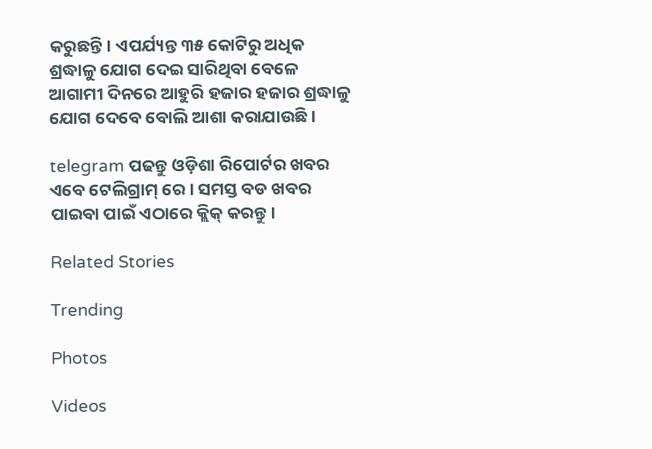କରୁଛନ୍ତି। ଏପର୍ଯ୍ୟନ୍ତ ୩୫ କୋଟିରୁ ଅଧିକ ଶ୍ରଦ୍ଧାଳୁ ଯୋଗ ଦେଇ ସାରିଥିବା ବେଳେ ଆଗାମୀ ଦିନରେ ଆହୁରି ହଜାର ହଜାର ଶ୍ରଦ୍ଧାଳୁ ଯୋଗ ଦେବେ ବୋଲି ଆଶା କରାଯାଉଛି।

telegram ପଢନ୍ତୁ ଓଡ଼ିଶା ରିପୋର୍ଟର ଖବର ଏବେ ଟେଲିଗ୍ରାମ୍ ରେ। ସମସ୍ତ ବଡ ଖବର ପାଇବା ପାଇଁ ଏଠାରେ କ୍ଲିକ୍ କରନ୍ତୁ।

Related Stories

Trending

Photos

Videos